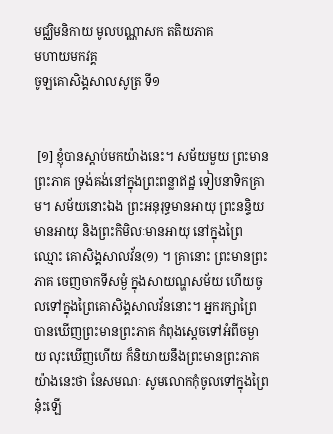មជ្ឈិមនិកាយ មូលបណ្ណាសក តតិយភាគ
មហាយមកវគ្គ
ចូឡគោសិង្គសាលសូត្រ ទី១


 [១] ខ្ញុំបានស្តាប់មកយ៉ាងនេះ។ សម័យមួយ ព្រះមានព្រះភាគ ទ្រង់គង់នៅក្នុងព្រះពន្លាឥដ្ឋ ទៀបនាទិកគ្រាម។ សម័យនោះឯង ព្រះអនុរុទ្ធមានអាយុ ព្រះនន្ទិយមានអាយុ និងព្រះកិមិលៈមានអាយុ នៅក្នុងព្រៃឈ្មោះ គោសិង្គសាលវ័ន(១) ។ គ្រានោះ ព្រះមានព្រះភាគ ចេញចាកទីសម្ងំ ក្នុងសាយណ្ហសម័យ ហើយចូលទៅក្នុងព្រៃគោសិង្គសាលវ័ននោះ។ អ្នករក្សាព្រៃ បានឃើញព្រះមានព្រះភាគ កំពុងស្តេចទៅអំពីចម្ងាយ លុះឃើញហើយ ក៏និយាយនឹងព្រះមានព្រះភាគ យ៉ាងនេះថា នែសមណៈ សូមលោកកុំចូលទៅក្នុងព្រៃនុ៎ះឡើ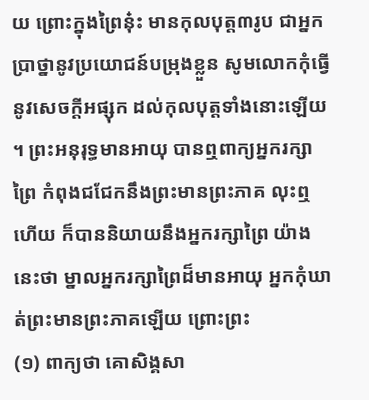យ ព្រោះក្នុងព្រៃនុ៎ះ មានកុលបុត្ត៣រូប ជាអ្នកប្រាថ្នានូវប្រយោជន៍បម្រុងខ្លួន សូមលោកកុំធ្វើនូវសេចក្តីអផ្សុក ដល់កុលបុត្តទាំងនោះឡើយ។ ព្រះអនុរុទ្ធមានអាយុ បានឮពាក្យអ្នករក្សាព្រៃ កំពុងជជែកនឹងព្រះមានព្រះភាគ លុះឮហើយ ក៏បាននិយាយនឹងអ្នករក្សាព្រៃ យ៉ាងនេះថា ម្នាលអ្នករក្សាព្រៃដ៏មានអាយុ អ្នកកុំឃាត់ព្រះមានព្រះភាគឡើយ ព្រោះព្រះ
(១) ពាក្យថា គោសិង្គសា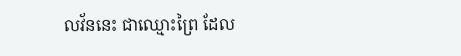លវ័ននេះ ជាឈ្មោះព្រៃ ដែល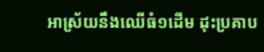អាស្រ័យនឹងឈើធំ១ដើម ដុះប្រគាប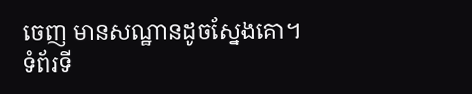ចេញ មានសណ្ឋានដូចស្នែងគោ។
ទំព័រទី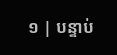១ | បន្ទាប់